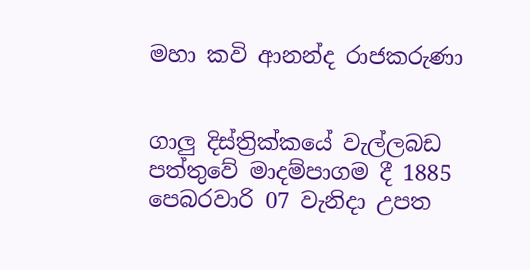මහා කවි ආනන්ද රාජකරුණා


ගාලු දිස්‌ත්‍රික්‌කයේ වැල්ලබඩ පත්තුවේ මාදම්පාගම දී 1885 පෙබරවාරි 07 වැනිදා උපත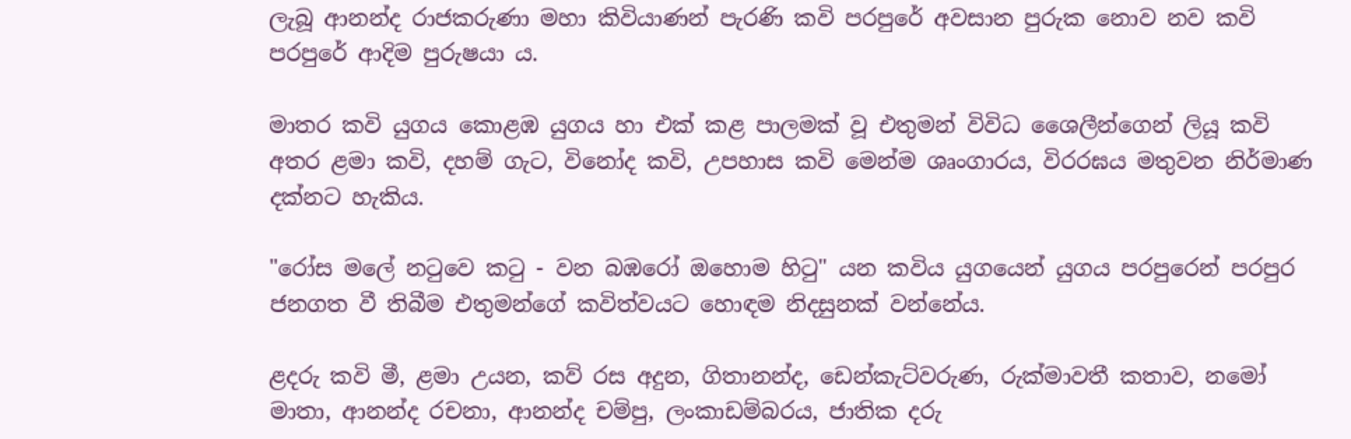ලැබූ ආනන්ද රාජකරුණා මහා කිවියාණන් පැරණි කවි පරපුරේ අවසාන පුරුක නොව නව කවි පරපුරේ ආදිම පුරුෂයා ය.

මාතර කවි යුගය කොළඹ යුගය හා එක්‌ කළ පාලමක්‌ වූ එතුමන් විවිධ ශෛලීන්ගෙන් ලියූ කවි අතර ළමා කවි, දහම් ගැට, විනෝද කවි, උපහාස කවි මෙන්ම ශෘංගාරය, විරරඝය මතුවන නිර්මාණ දක්‌නට හැකිය.

"රෝස මලේ නටුවෙ කටු - වන බඹරෝ ඔහොම හිටු" යන කවිය යුගයෙන් යුගය පරපුරෙන් පරපුර ජනගත වී තිබීම එතුමන්ගේ කවිත්වයට හොඳම නිදසුනක්‌ වන්නේය.

ළදරු කවි මී, ළමා උයන, කව් රස අදුන, ගිතානන්ද, ඩෙන්කැට්‌වරුණ, රුක්‌මාවතී කතාව, නමෝ මාතා, ආනන්ද රචනා, ආනන්ද චම්පු, ලංකාඩම්බරය, ජාතික දරු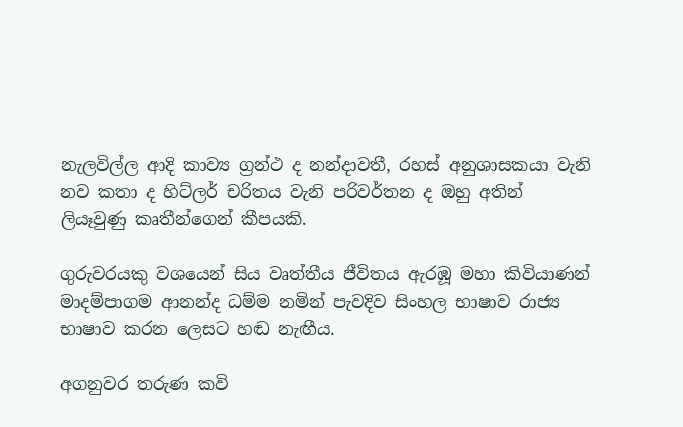නැලවිල්ල ආදි කාව්‍ය ග්‍රන්ථ ද නන්දාවතී, රහස්‌ අනුශාසකයා වැනි නව කතා ද හිට්‌ලර් චරිතය වැනි පරිවර්තන ද ඔහු අතින් ලියෑවුණු කෘතීන්ගෙන් කීපයකි.

ගුරුවරයකු වශයෙන් සිය වෘත්තීය ජීවිතය ඇරඹූ මහා කිවියාණන් මාදම්පාගම ආනන්ද ධම්ම නමින් පැවදිව සිංහල භාෂාව රාජ්‍ය භාෂාව කරන ලෙසට හඬ නැඟීය.

අගනුවර තරුණ කවි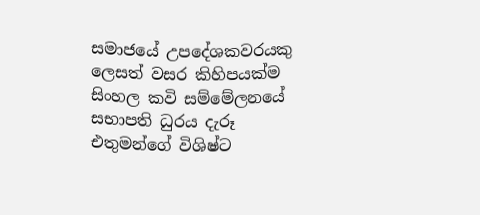සමාජයේ උපදේශකවරයකු ලෙසත් වසර කිහිපයක්‌ම සිංහල කවි සම්මේලනයේ සභාපති ධුරය දැරූ එතුමන්ගේ විශිෂ්ට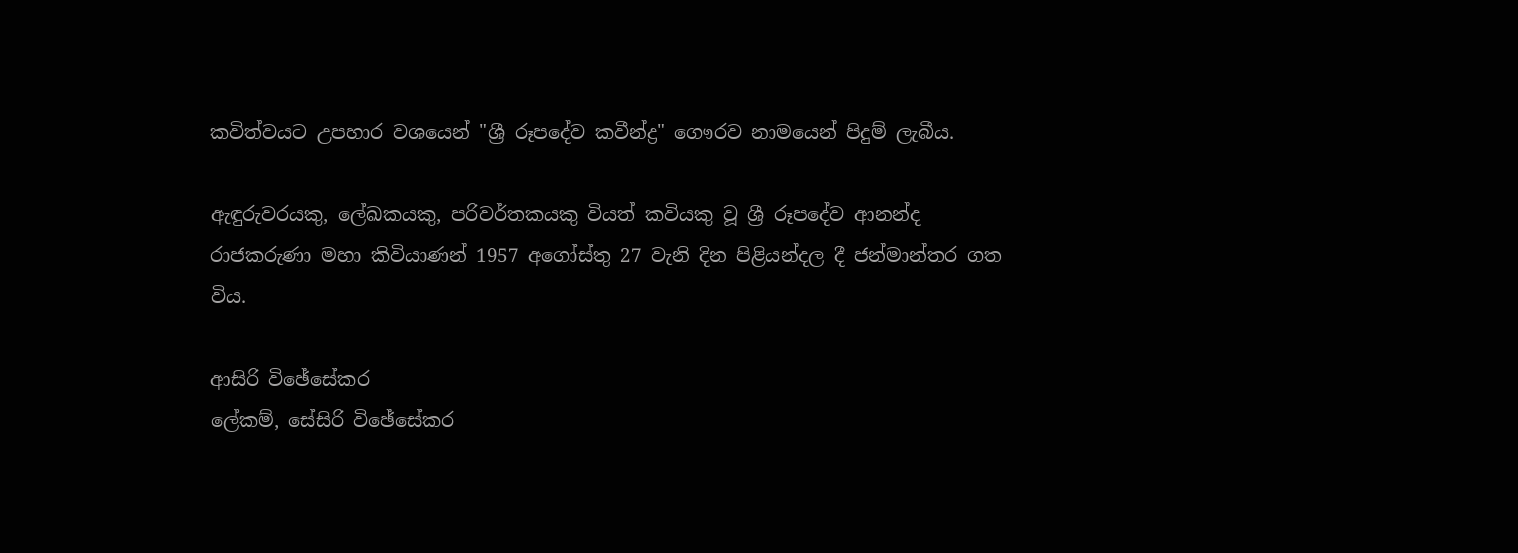කවිත්වයට උපහාර වශයෙන් "ශ්‍රී රූපදේව කවීන්ද්‍ර" ගෞරව නාමයෙන් පිදුම් ලැබීය.

ඇඳුරුවරයකු, ලේඛකයකු, පරිවර්තකයකු වියත් කවියකු වූ ශ්‍රී රූපදේව ආනන්ද රාජකරුණා මහා කිවියාණන් 1957 අගෝස්‌තු 27 වැනි දින පිළියන්දල දී ජන්මාන්තර ගත විය.

ආසිරි විඡේසේකර
ලේකම්, සේසිරි විඡේසේකර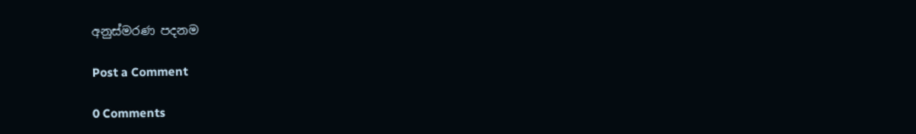අනුස්‌මරණ පදනම

Post a Comment

0 Comments